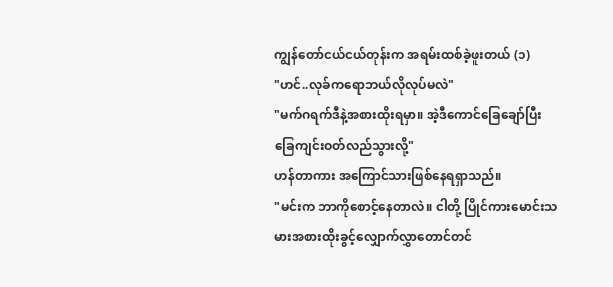ကျွန်တော်ငယ်ငယ်တုန်းက အရမ်းထစ်ခဲ့ဖူးတယ် (၁)
"ဟင်..လုခ်ကရောဘယ်လိုလုပ်မလဲ"
"မက်ဂရက်ဒီနဲ့အစားထိုးရမှာ။ အဲ့ဒီကောင်ခြေချော်ပြီး ခြေကျင်းဝတ်လည်သွားလို့"
ဟန်တာကား အကြောင်သားဖြစ်နေရရှာသည်။
"မင်းက ဘာကိုစောင့်နေတာလဲ။ ငါတို့ ပြိုင်ကားမောင်းသမားအစားထိုးခွင့်လျှောက်လွှာတောင်တင်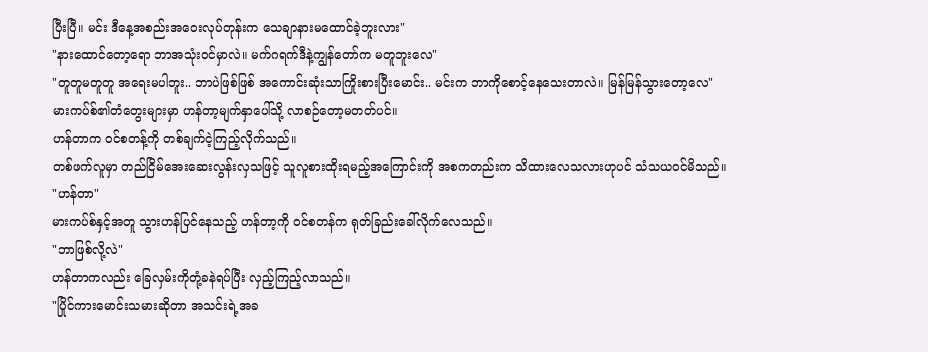ပြီးပြီ။ မင်း ဒီနေ့အစည်းအဝေးလုပ်တုန်းက သေချာနားမထောင်ခဲ့ဘူးလား"
"နားထောင်တော့ရော ဘာအသုံးဝင်မှာလဲ။ မက်ဂရက်ဒီနဲ့ကျွန်တော်က မတူဘူးလေ"
"တူတူမတူတူ အရေးမပါဘူး.. ဘာပဲဖြစ်ဖြစ် အကောင်းဆုံးသာကြိုးစားပြီးမောင်း.. မင်းက ဘာကိုစောင့်နေသေးတာလဲ။ မြန်မြန်သွားတော့လေ"
မားကပ်စ်၏တံတွေးများမှာ ဟန်တာ့မျက်နှာပေါ်သို့ လာစဉ်တော့မတတ်ပင်။
ဟန်တာက ဝင်စတန့်ကို တစ်ချက်ငဲ့ကြည့်လိုက်သည်။
တစ်ဖက်လူမှာ တည်ငြိမ်အေးဆေးလွန်းလှသဖြင့် သူလူစားထိုးရမည့်အကြောင်းကို အစကတည်းက သိထားလေသလားဟုပင် သံသယဝင်မိသည်။
"ဟန်တာ"
မားကပ်စ်နှင့်အတူ သွားဟန်ပြင်နေသည့် ဟန်တာ့ကို ဝင်စတန်က ရုတ်ခြည်းခေါ်လိုက်လေသည်။
"ဘာဖြစ်လို့လဲ"
ဟန်တာကလည်း ခြေလှမ်းကိုတုံ့ခနဲရပ်ပြီး လှည့်ကြည့်လာသည်။
"ပြိုင်ကားမောင်းသမားဆိုတာ အသင်းရဲ့အခ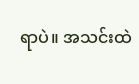ရာပဲ။ အသင်းထဲ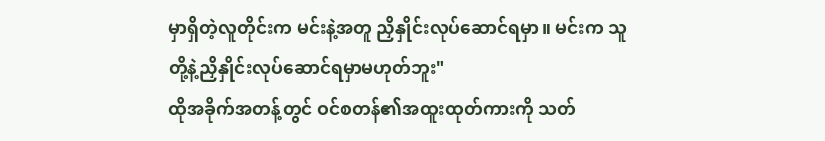မှာရှိတဲ့လူတိုင်းက မင်းနဲ့အတူ ညှိနှိုင်းလုပ်ဆောင်ရမှာ။ မင်းက သူတို့နဲ့ညှိနှိုင်းလုပ်ဆောင်ရမှာမဟုတ်ဘူး"
ထိုအခိုက်အတန့်တွင် ဝင်စတန်၏အထူးထုတ်ကားကို သတ်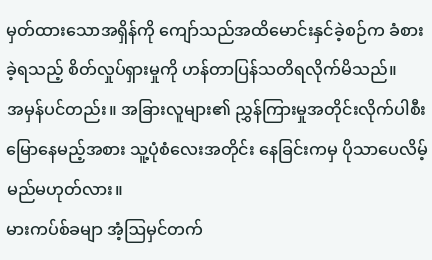မှတ်ထားသောအရှိန်ကို ကျော်သည်အထိမောင်းနှင်ခဲ့စဉ်က ခံစားခဲ့ရသည့် စိတ်လှုပ်ရှားမှုကို ဟန်တာပြန်သတိရလိုက်မိသည်။
အမှန်ပင်တည်း။ အခြားလူများ၏ ညွှန်ကြားမှုအတိုင်းလိုက်ပါစီးမြောနေမည့်အစား သူ့ပုံစံလေးအတိုင်း နေခြင်းကမှ ပိုသာပေလိမ့်မည်မဟုတ်လား။
မားကပ်စ်ခမျာ အံ့ဩမှင်တက်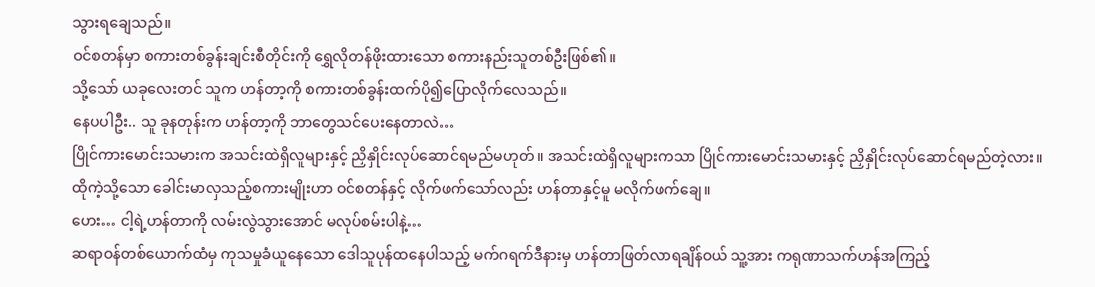သွားရချေသည်။
ဝင်စတန်မှာ စကားတစ်ခွန်းချင်းစီတိုင်းကို ရွှေလိုတန်ဖိုးထားသော စကားနည်းသူတစ်ဦးဖြစ်၏။
သို့သော် ယခုလေးတင် သူက ဟန်တာ့ကို စကားတစ်ခွန်းထက်ပို၍ပြောလိုက်လေသည်။
နေပပါဦး.. သူ ခုနတုန်းက ဟန်တာ့ကို ဘာတွေသင်ပေးနေတာလဲ…
ပြိုင်ကားမောင်းသမားက အသင်းထဲရှိလူများနှင့် ညှိနှိုင်းလုပ်ဆောင်ရမည်မဟုတ်။ အသင်းထဲရှိလူများကသာ ပြိုင်ကားမောင်းသမားနှင့် ညှိနှိုင်းလုပ်ဆောင်ရမည်တဲ့လား။
ထိုကဲ့သို့သော ခေါင်းမာလှသည့်စကားမျိုးဟာ ဝင်စတန်နှင့် လိုက်ဖက်သော်လည်း ဟန်တာနှင့်မူ မလိုက်ဖက်ချေ။
ဟေး… ငါ့ရဲ့ဟန်တာကို လမ်းလွဲသွားအောင် မလုပ်စမ်းပါနဲ့…
ဆရာဝန်တစ်ယောက်ထံမှ ကုသမှုခံယူနေသော ဒေါသူပုန်ထနေပါသည့် မက်ဂရက်ဒီနားမှ ဟန်တာဖြတ်လာရချိန်ဝယ် သူ့အား ကရုဏာသက်ဟန်အကြည့်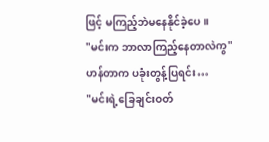ဖြင့် မကြည့်ဘဲမနေနိုင်ခဲ့ပေ။
"မင်းက ဘာလာကြည့်နေတာလဲကွ"
ဟန်တာက ပခုံးတွန့်ပြရင်း…
"မင်းရဲ့ခြေချင်းဝတ်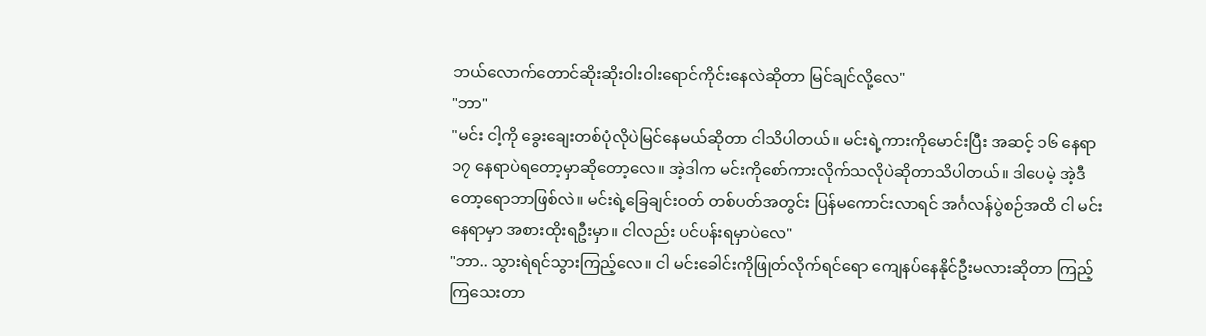ဘယ်လောက်တောင်ဆိုးဆိုးဝါးဝါးရောင်ကိုင်းနေလဲဆိုတာ မြင်ချင်လို့လေ"
"ဘာ"
"မင်း ငါ့ကို ခွေးချေးတစ်ပုံလိုပဲမြင်နေမယ်ဆိုတာ ငါသိပါတယ်။ မင်းရဲ့ကားကိုမောင်းပြီး အဆင့် ၁၆ နေရာ ၁၇ နေရာပဲရတော့မှာဆိုတော့လေ။ အဲ့ဒါက မင်းကိုစော်ကားလိုက်သလိုပဲဆိုတာသိပါတယ်။ ဒါပေမဲ့ အဲ့ဒီတော့ရောဘာဖြစ်လဲ။ မင်းရဲ့ခြေချင်းဝတ် တစ်ပတ်အတွင်း ပြန်မကောင်းလာရင် အင်္ဂလန်ပွဲစဉ်အထိ ငါ မင်းနေရာမှာ အစားထိုးရဦးမှာ။ ငါလည်း ပင်ပန်းရမှာပဲလေ"
"ဘာ.. သွားရဲရင်သွားကြည့်လေ။ ငါ မင်းခေါင်းကိုဖြုတ်လိုက်ရင်ရော ကျေနပ်နေနိုင်ဦးမလားဆိုတာ ကြည့်ကြသေးတာ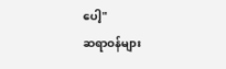ပေါ့"
ဆရာဝန်များ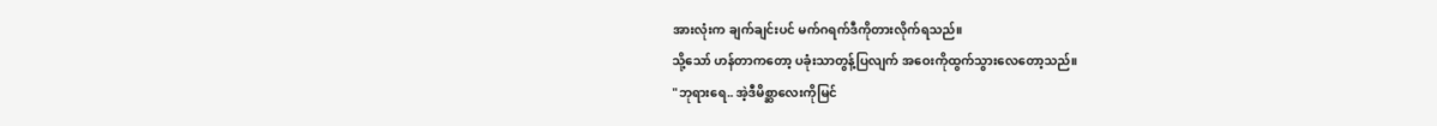အားလုံးက ချက်ချင်းပင် မက်ဂရက်ဒီကိုတားလိုက်ရသည်။
သို့သော် ဟန်တာကတော့ ပခုံးသာတွန့်ပြလျက် အဝေးကိုထွက်သွားလေတော့သည်။
"ဘုရားရေ.. အဲ့ဒီမိစ္ဆာလေးကိုမြင်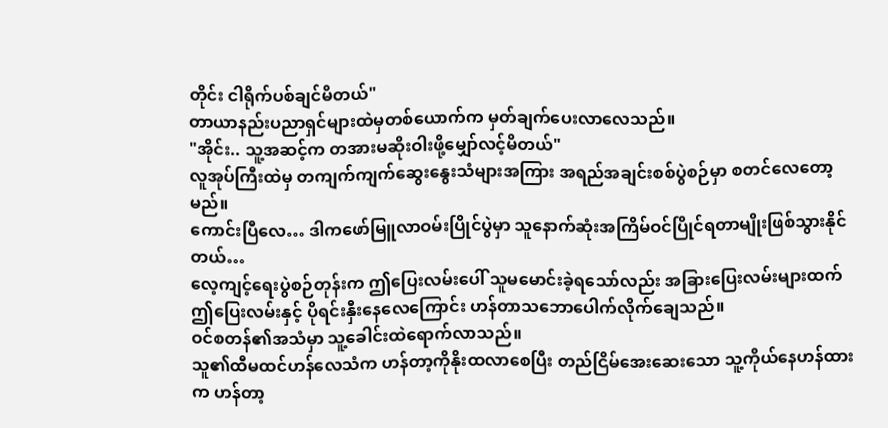တိုင်း ငါရိုက်ပစ်ချင်မိတယ်"
တာယာနည်းပညာရှင်များထဲမှတစ်ယောက်က မှတ်ချက်ပေးလာလေသည်။
"အိုင်း.. သူ့အဆင့်က တအားမဆိုးဝါးဖို့မျှော်လင့်မိတယ်"
လူအုပ်ကြီးထဲမှ တကျက်ကျက်ဆွေးနွေးသံများအကြား အရည်အချင်းစစ်ပွဲစဉ်မှာ စတင်လေတော့မည်။
ကောင်းပြီလေ… ဒါကဖော်မြူလာဝမ်းပြိုင်ပွဲမှာ သူနောက်ဆုံးအကြိမ်ဝင်ပြိုင်ရတာမျိုးဖြစ်သွားနိုင်တယ်…
လေ့ကျင့်ရေးပွဲစဉ်တုန်းက ဤပြေးလမ်းပေါ် သူမမောင်းခဲ့ရသော်လည်း အခြားပြေးလမ်းများထက် ဤပြေးလမ်းနှင့် ပိုရင်းနှီးနေလေကြောင်း ဟန်တာသဘောပေါက်လိုက်ချေသည်။
ဝင်စတန်၏အသံမှာ သူ့ခေါင်းထဲရောက်လာသည်။
သူ၏ထီမထင်ဟန်လေသံက ဟန်တာ့ကိုနိုးထလာစေပြီး တည်ငြိမ်အေးဆေးသော သူ့ကိုယ်နေဟန်ထားက ဟန်တာ့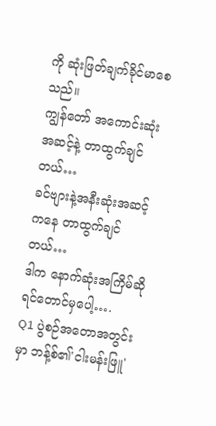ကို ဆုံးဖြတ်ချက်ခိုင်မာစေသည်။
ကျွန်တော် အကောင်းဆုံးအဆင့်နဲ့ တာထွက်ချင်တယ်…
ခင်ဗျားနဲ့အနီးဆုံးအဆင့်ကနေ တာထွက်ချင်တယ်…
ဒါက နောက်ဆုံးအကြိမ်ဆိုရင်တောင်မှပေါ့….
Q1 ပွဲစဉ်အတောအတွင်းမှာ ဘန့်စ်၏'ငါးမန်းဖြူ'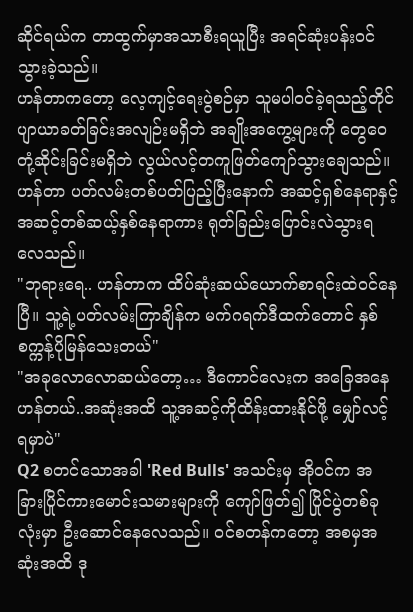ဆိုင်ရယ်က တာထွက်မှာအသာစီးရယူပြီး အရင်ဆုံးပန်းဝင်သွားခဲ့သည်။
ဟန်တာကတော့ လေ့ကျင့်ရေးပွဲစဉ်မှာ သူမပါဝင်ခဲ့ရသည့်တိုင် ပျာယာခတ်ခြင်းအလျဉ်းမရှိဘဲ အချိုးအကွေ့များကို တွေဝေတုံ့ဆိုင်းခြင်းမရှိဘဲ လွယ်လင့်တကူဖြတ်ကျော်သွားချေသည်။ ဟန်တာ ပတ်လမ်းတစ်ပတ်ပြည့်ပြီးနောက် အဆင့်ရှစ်နေရာနှင့် အဆင့်တစ်ဆယ့်နှစ်နေရာကား ရုတ်ခြည်းပြောင်းလဲသွားရလေသည်။
"ဘုရားရေ.. ဟန်တာက ထိပ်ဆုံးဆယ်ယောက်စာရင်းထဲဝင်နေပြီ။ သူ့ရဲ့ပတ်လမ်းကြာချိန်က မက်ဂရက်ဒီထက်တောင် နှစ်စက္ကန့်ပိုမြန်သေးတယ်"
"အခုလောလောဆယ်တော့… ဒီကောင်လေးက အခြေအနေဟန်တယ်..အဆုံးအထိ သူ့အဆင့်ကိုထိန်းထားနိုင်ဖို့ မျှော်လင့်ရမှာပဲ"
Q2 စတင်သောအခါ 'Red Bulls' အသင်းမှ အိုဝင်က အခြားပြိုင်ကားမောင်းသမားများကို ကျော်ဖြတ်၍ ပြိုင်ပွဲတစ်ခုလုံးမှာ ဦးဆောင်နေလေသည်။ ဝင်စတန်ကတော့ အစမှအဆုံးအထိ ဒု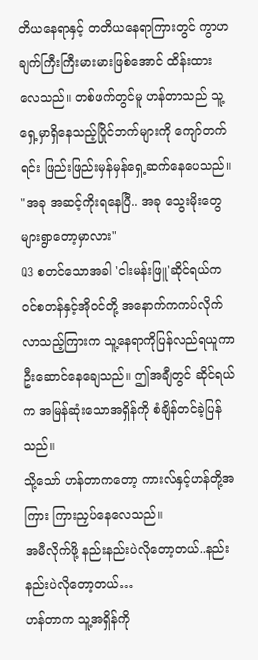တိယနေရာနှင့် တတိယနေရာကြားတွင် ကွာဟချက်ကြီးကြီးမားမားဖြစ်အောင် ထိန်းထားလေသည်။ တစ်ဖက်တွင်မူ ဟန်တာသည် သူ့ရှေ့မှာရှိနေသည့်ပြိုင်ဘက်များကို ကျော်တက်ရင်း ဖြည်းဖြည်းမှန်မှန်ရှေ့ဆက်နေပေသည်။
"အခု အဆင့်ကိုးရနေပြီ.. အခု သွေးမိုးတွေများရွာတော့မှာလား"
Q3 စတင်သောအခါ 'ငါးမန်းဖြူ'ဆိုင်ရယ်က ဝင်စတန်နှင့်အိုဝင်တို့ အနောက်ကကပ်လိုက်လာသည့်ကြားက သူ့နေရာကိုပြန်လည်ရယူကာ ဦးဆောင်နေချေသည်။ ဤအချီတွင် ဆိုင်ရယ်က အမြန်ဆုံးသောအရှိန်ကို စံချိန်တင်ခဲ့ပြန်သည်။
သို့သော် ဟန်တာကတော့ ကားလ်နှင့်ဟန်တို့အကြား ကြားညှပ်နေလေသည်။
အမီလိုက်ဖို့ နည်းနည်းပဲလိုတော့တယ်..နည်းနည်းပဲလိုတော့တယ်…
ဟန်တာက သူ့အရှိန်ကို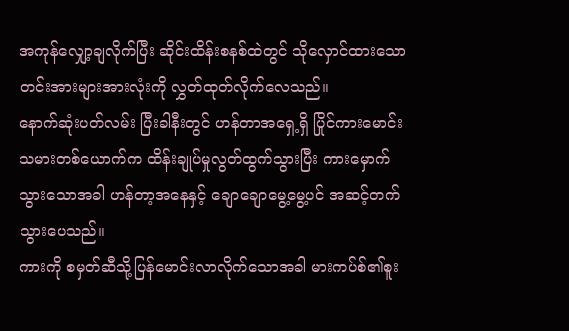အကုန်လျှော့ချလိုက်ပြီး ဆိုင်းထိန်းစနစ်ထဲတွင် သိုလှောင်ထားသော တင်းအားများအားလုံးကို လွှတ်ထုတ်လိုက်လေသည်။
နောက်ဆုံးပတ်လမ်း ပြီးခါနီးတွင် ဟန်တာအရှေ့ရှိ ပြိုင်ကားမောင်းသမားတစ်ယောက်က ထိန်းချုပ်မှုလွတ်ထွက်သွားပြီး ကားမှောက်သွားသောအခါ ဟန်တာ့အနေနှင့် ချောချောမွေ့မွေ့ပင် အဆင့်တက်သွားပေသည်။
ကားကို စမှတ်ဆီသို့ပြန်မောင်းလာလိုက်သောအခါ မားကပ်စ်၏စူး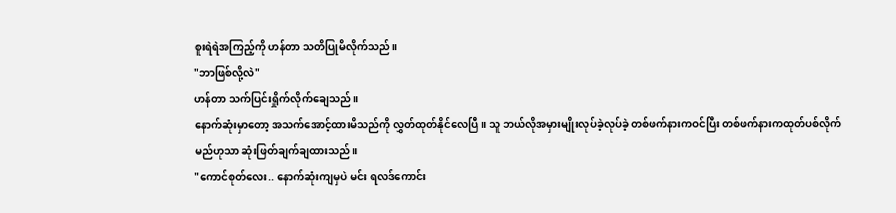စူးရဲရဲအကြည့်ကို ဟန်တာ သတိပြုမိလိုက်သည်။
"ဘာဖြစ်လို့လဲ"
ဟန်တာ သက်ပြင်းရှိုက်လိုက်ချေသည်။
နောက်ဆုံးမှာတော့ အသက်အောင့်ထားမိသည်ကို လွှတ်ထုတ်နိုင်လေပြီ။ သူ ဘယ်လိုအမှားမျိုးလုပ်ခဲ့လုပ်ခဲ့ တစ်ဖက်နားကဝင်ပြီး တစ်ဖက်နားကထုတ်ပစ်လိုက်မည်ဟုသာ ဆုံးဖြတ်ချက်ချထားသည်။
"ကောင်စုတ်လေး.. နောက်ဆုံးကျမှပဲ မင်း ရလဒ်ကောင်း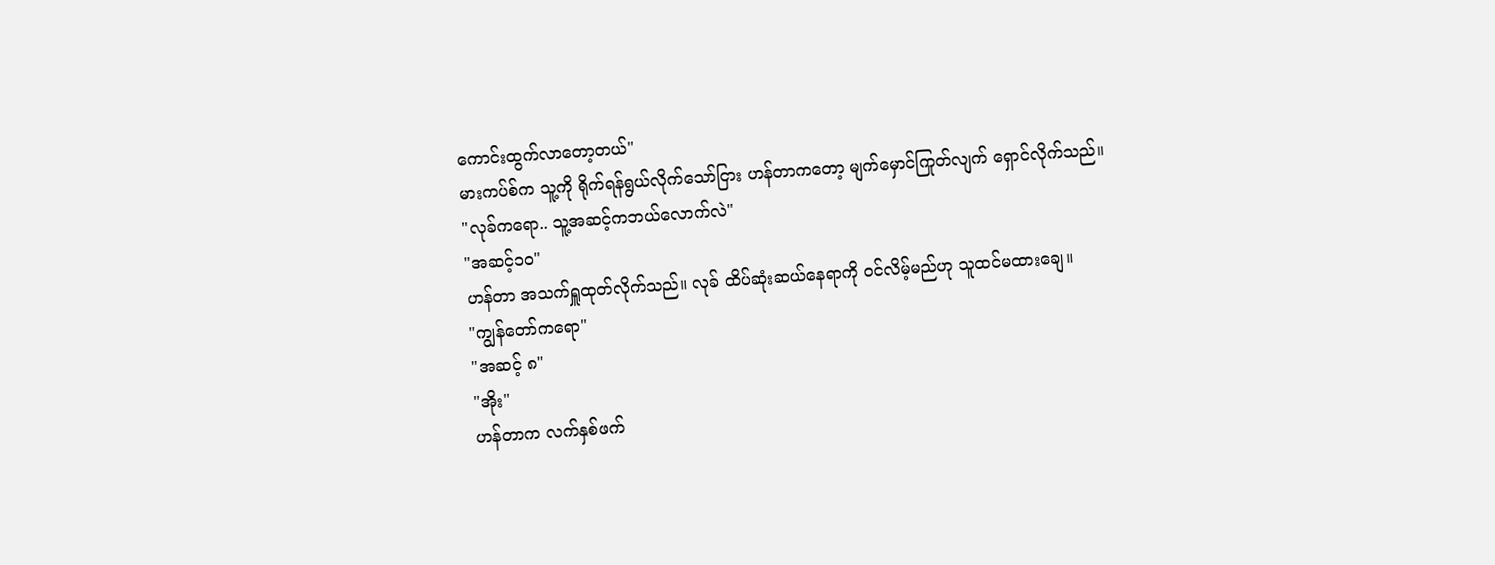ကောင်းထွက်လာတော့တယ်"
မားကပ်စ်က သူ့ကို ရိုက်ရန်ရွယ်လိုက်သော်ငြား ဟန်တာကတော့ မျက်မှောင်ကြုတ်လျက် ရှောင်လိုက်သည်။
"လုခ်ကရော.. သူ့အဆင့်ကဘယ်လောက်လဲ"
"အဆင့်၁၀"
ဟန်တာ အသက်ရှူထုတ်လိုက်သည်။ လုခ် ထိပ်ဆုံးဆယ်နေရာကို ဝင်လိမ့်မည်ဟု သူထင်မထားချေ။
"ကျွန်တော်ကရော"
"အဆင့် ၈"
"အိုး"
ဟန်တာက လက်နှစ်ဖက်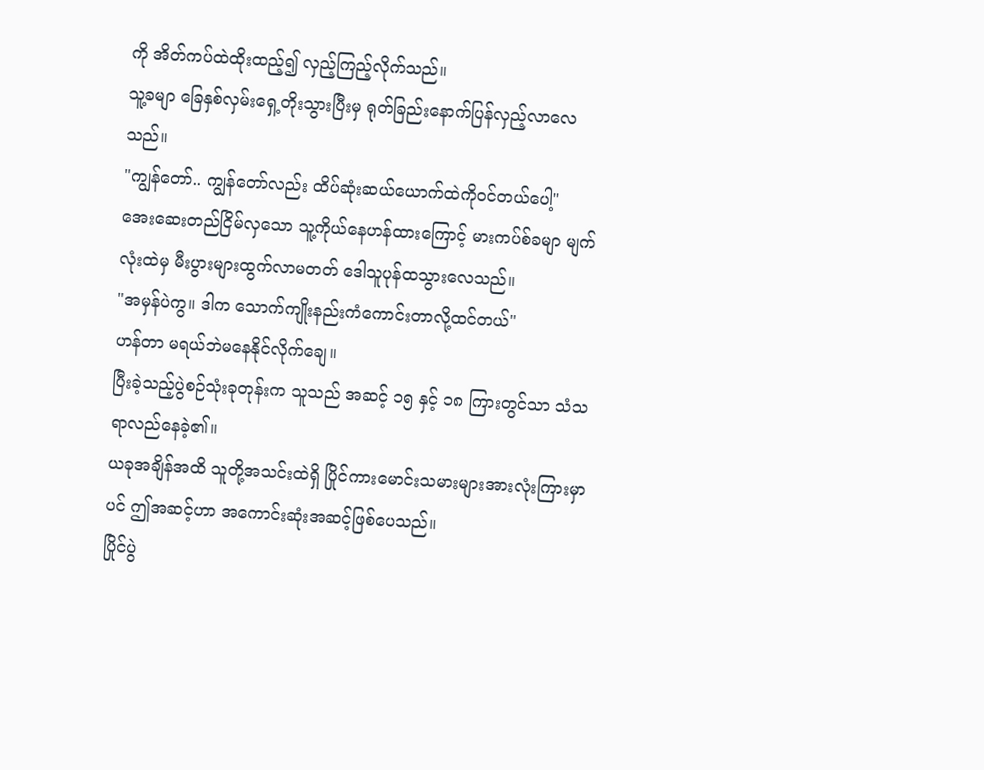ကို အိတ်ကပ်ထဲထိုးထည့်၍ လှည့်ကြည့်လိုက်သည်။
သူ့ခမျာ ခြေနှစ်လှမ်းရှေ့တိုးသွားပြီးမှ ရုတ်ခြည်းနောက်ပြန်လှည့်လာလေသည်။
"ကျွန်တော်.. ကျွန်တော်လည်း ထိပ်ဆုံးဆယ်ယောက်ထဲကိုဝင်တယ်ပေါ့"
အေးဆေးတည်ငြိမ်လှသော သူ့ကိုယ်နေဟန်ထားကြောင့် မားကပ်စ်ခမျာ မျက်လုံးထဲမှ မီးပွားများထွက်လာမတတ် ဒေါသူပုန်ထသွားလေသည်။
"အမှန်ပဲကွ။ ဒါက သောက်ကျိုးနည်းကံကောင်းတာလို့ထင်တယ်"
ဟန်တာ မရယ်ဘဲမနေနိုင်လိုက်ချေ။
ပြီးခဲ့သည့်ပွဲစဉ်သုံးခုတုန်းက သူသည် အဆင့် ၁၅ နှင့် ၁၈ ကြားတွင်သာ သံသရာလည်နေခဲ့၏။
ယခုအချိန်အထိ သူတို့အသင်းထဲရှိ ပြိုင်ကားမောင်းသမားများအားလုံးကြားမှာပင် ဤအဆင့်ဟာ အကောင်းဆုံးအဆင့်ဖြစ်ပေသည်။
ပြိုင်ပွဲ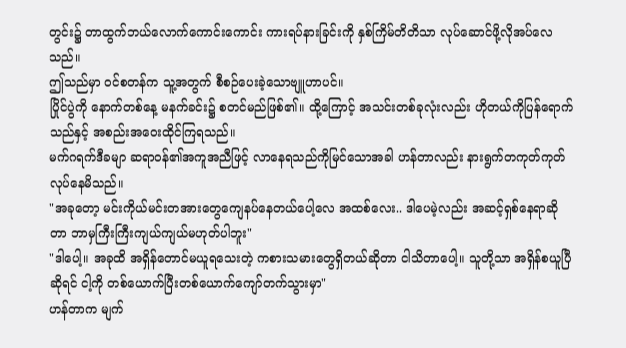တွင်း၌ တာထွက်ဘယ်လောက်ကောင်းကောင်း ကားရပ်နားခြင်းကို နှစ်ကြိမ်တိတိသာ လုပ်ဆောင်ဖို့လိုအပ်လေသည်။
ဤသည်မှာ ဝင်စတန်က သူ့အတွက် စီစဉ်ပေးခဲ့သောဗျူဟာပင်။
ပြိုင်ပွဲကို နောက်တစ်နေ့ မနက်ခင်း၌ စတင်မည်ဖြစ်၏။ ထို့ကြောင့် အသင်းတစ်ခုလုံးလည်း ဟိုတယ်ကိုပြန်ရောက်သည်နှင့် အစည်းအဝေးထိုင်ကြရသည်။
မက်ဂရက်ဒီခမျာ ဆရာဝန်၏အကူအညီဖြင့် လာနေရသည်ကိုမြင်သောအခါ ဟန်တာလည်း နားရွက်တကုတ်ကုတ်လုပ်နေမိသည်။
"အခုတော့ မင်းကိုယ်မင်းတအားတွေကျေနပ်နေတယ်ပေါ့လေ အထစ်လေး.. ဒါပေမဲ့လည်း အဆင့်ရှစ်နေရာဆိုတာ ဘာမှကြီးကြီးကျယ်ကျယ်မဟုတ်ပါဘူး"
"ဒါပေါ့။ အခုထိ အရှိန်တောင်မယူရသေးတဲ့ ကစားသမားတွေရှိတယ်ဆိုတာ ငါသိတာပေါ့။ သူတို့သာ အရှိန်စယူပြီဆိုရင် ငါ့ကို တစ်ယောက်ပြီးတစ်ယောက်ကျော်တက်သွားမှာ"
ဟန်တာက မျက်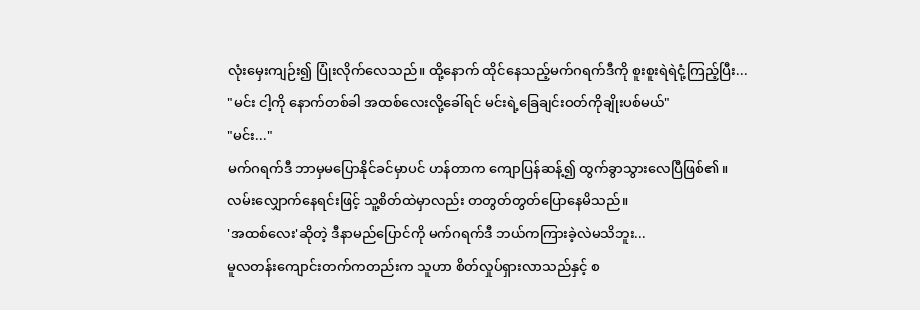လုံးမှေးကျဉ်း၍ ပြုံးလိုက်လေသည်။ ထို့နောက် ထိုင်နေသည့်မက်ဂရက်ဒီကို စူးစူးရဲရဲငုံ့ကြည့်ပြီး...
"မင်း ငါ့ကို နောက်တစ်ခါ အထစ်လေးလို့ခေါ်ရင် မင်းရဲ့ခြေချင်းဝတ်ကိုချိုးပစ်မယ်"
"မင်း..."
မက်ဂရက်ဒီ ဘာမှမပြောနိုင်ခင်မှာပင် ဟန်တာက ကျောပြန်ဆန့်၍ ထွက်ခွာသွားလေပြီဖြစ်၏။
လမ်းလျှောက်နေရင်းဖြင့် သူ့စိတ်ထဲမှာလည်း တတွတ်တွတ်ပြောနေမိသည်။
'အထစ်လေး'ဆိုတဲ့ ဒီနာမည်ပြောင်ကို မက်ဂရက်ဒီ ဘယ်ကကြားခဲ့လဲမသိဘူး...
မူလတန်းကျောင်းတက်ကတည်းက သူဟာ စိတ်လှုပ်ရှားလာသည်နှင့် စ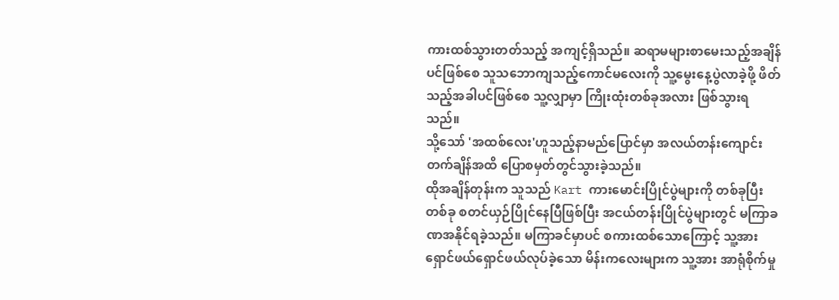ကားထစ်သွားတတ်သည့် အကျင့်ရှိသည်။ ဆရာမများစာမေးသည့်အချိန်ပင်ဖြစ်စေ သူသဘောကျသည့်ကောင်မလေးကို သူ့မွေးနေ့ပွဲလာခဲ့ဖို့ ဖိတ်သည့်အခါပင်ဖြစ်စေ သူ့လျှာမှာ ကြိုးထုံးတစ်ခုအလား ဖြစ်သွားရသည်။
သို့သော် 'အထစ်လေး'ဟူသည့်နာမည်ပြောင်မှာ အလယ်တန်းကျောင်းတက်ချိန်အထိ ပြောစမှတ်တွင်သွားခဲ့သည်။
ထိုအချိန်တုန်းက သူသည် Kart ကားမောင်းပြိုင်ပွဲများကို တစ်ခုပြီးတစ်ခု စတင်ယှဉ်ပြိုင်နေပြီဖြစ်ပြီး အငယ်တန်းပြိုင်ပွဲများတွင် မကြာခဏအနိုင်ရခဲ့သည်။ မကြာခင်မှာပင် စကားထစ်သောကြောင့် သူ့အားရှောင်ဖယ်ရှောင်ဖယ်လုပ်ခဲ့သော မိန်းကလေးများက သူ့အား အာရုံစိုက်မှု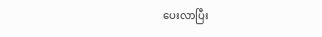ပေးလာပြီး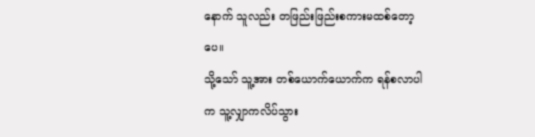နောက် သူလည်း တဖြည်းဖြည်းစကားမထစ်တော့ပေ။
သို့သော် သူ့အား တစ်ယောက်ယောက်က ရန်စလာပါက သူ့လျှာကလိပ်သွား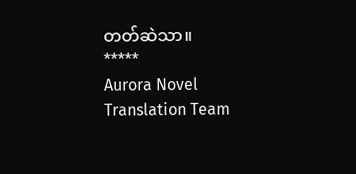တတ်ဆဲသာ။
*****
Aurora Novel Translation Team